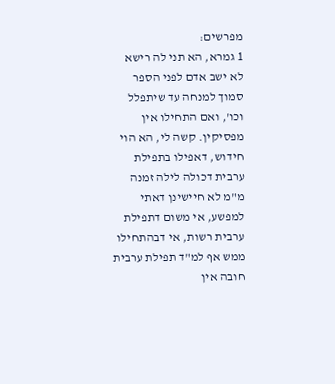מפרשים:
1 גמרא, הא תני לה רישא לא ישב אדם לפני הספר סמוך למנחה עד שיתפלל וכו', ואם התחילו אין מפסיקין. קשה לי, הא הוי חידוש, דאפילו בתפילת ערבית דכולה לילה זמנה מ"מ לא חיישינן דאתי למפשע, אי משום דתפילת ערבית רשות, אי דבהתחילו ממש אף למ"ד תפילת ערבית חובה אין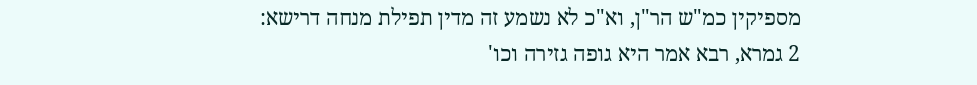מספיקין כמ"ש הר"ן, וא"כ לא נשמע זה מדין תפילת מנחה דרישא:
2 גמרא, רבא אמר היא גופה גזירה וכו'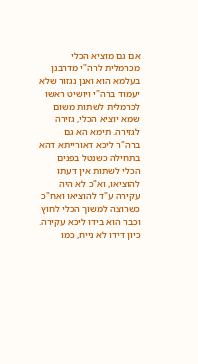אם גם מוציא הכלי מכרמלית לרה"י מדרבנן בעלמא הוא ואנן נגזור שלא יעמוד ברה"י ויושיט ראשו לכרמלית לשתות משום שמא יוציא הכלי, גזירה לגזירה. תימא הא גם ברה"ר ליכא דאורייתא דהא בתחילה כשנטל בפנים הכלי לשתות אין דעתו להוציאו, וא"כ לא היה עקירה ע"ד להוציאו ואח"כ כשרוצה למשוך הכלי לחוץ וכבר הוא בידו ליכא עקירה. כיון דידו לא נייח, כמו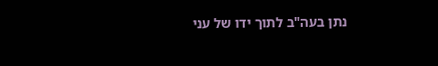נתן בעה"ב לתוך ידו של עני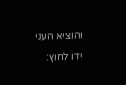והוציא העני ידו לחוץ: